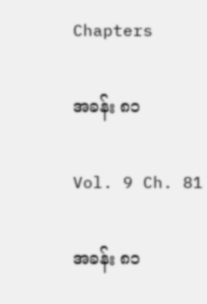Chapters

အခန်း ၈၁

Vol. 9 Ch. 81

အခန်း ၈၁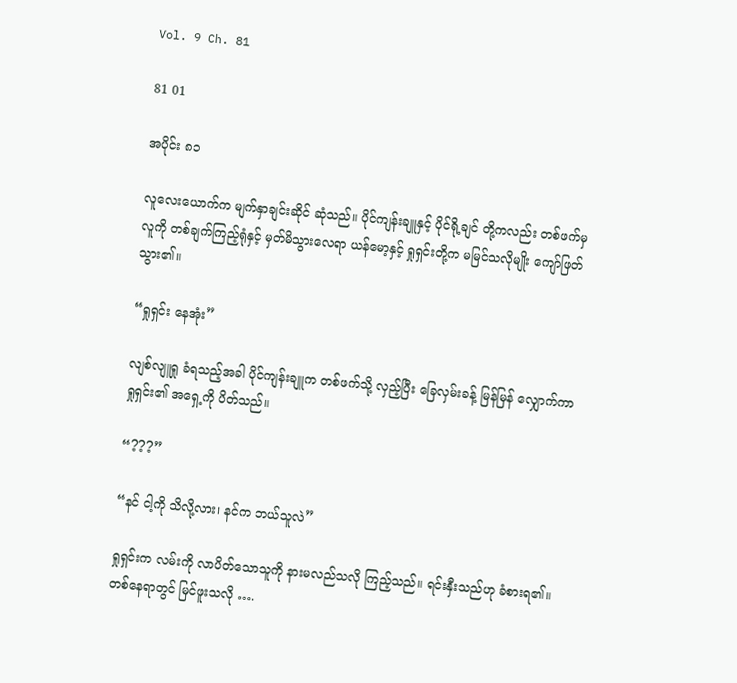Vol. 9 Ch. 81

81 01

အပိုင်း ၈၁

လူလေးယောက်က မျက်နှာချင်းဆိုင် ဆုံသည်။ ပိုင်ကျန်းချူနှင့် ပိုင်ရို့ချင် တို့ကလည်း တစ်ဖက်မှလူကို တစ်ချက်ကြည့်ရုံနှင့် မှတ်မိသွားလေရာ ယန်မော့နှင့် ရှုရှင်းတို့က မမြင်သလိုမျိုး ကျော်ဖြတ်သွား၏။

“ရှုရှင်း နေအုံး”

လျစ်လျူရှု ခံရသည့်အခါ ပိုင်ကျန်းချူက တစ်ဖက်သို့ လှည့်ပြီး ခြေလှမ်းခန့် မြန်မြန် လျှောက်ကာ ရှုရှင်း၏ အရှေ့ကို ပိတ်သည်။

“???”

“နင် ငါ့ကို သိလို့လား၊ နင်က ဘယ်သူလဲ”

ရှုရှင်းက လမ်းကို လာပိတ်သောသူကို နားမလည်သလို ကြည့်သည်။ ရင်းနှီးသည်ဟု ခံစားရ၏။ တစ်နေရာတွင် မြင်ဖူးသလို ….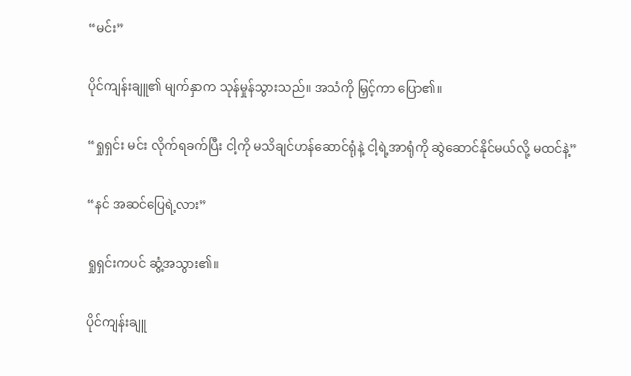“မင်း”

ပိုင်ကျန်းချူ၏ မျက်နှာက သုန်မှုန်သွားသည်။ အသံကို မြှင့်ကာ ပြော၏။

“ရှုရှင်း မင်း လိုက်ရခက်ပြီး ငါ့ကို မသိချင်ဟန်ဆောင်ရုံနဲ့ ငါ့ရဲ့အာရုံကို ဆွဲဆောင်နိုင်မယ်လို့ မထင်နဲ့”

“နင် အဆင်ပြေရဲ့လား”

ရှုရှင်းကပင် ဆွံ့အသွား၏။

ပိုင်ကျန်းချူ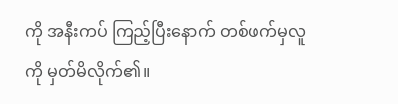ကို အနီးကပ် ကြည့်ပြီးနောက် တစ်ဖက်မှလူကို မှတ်မိလိုက်၏။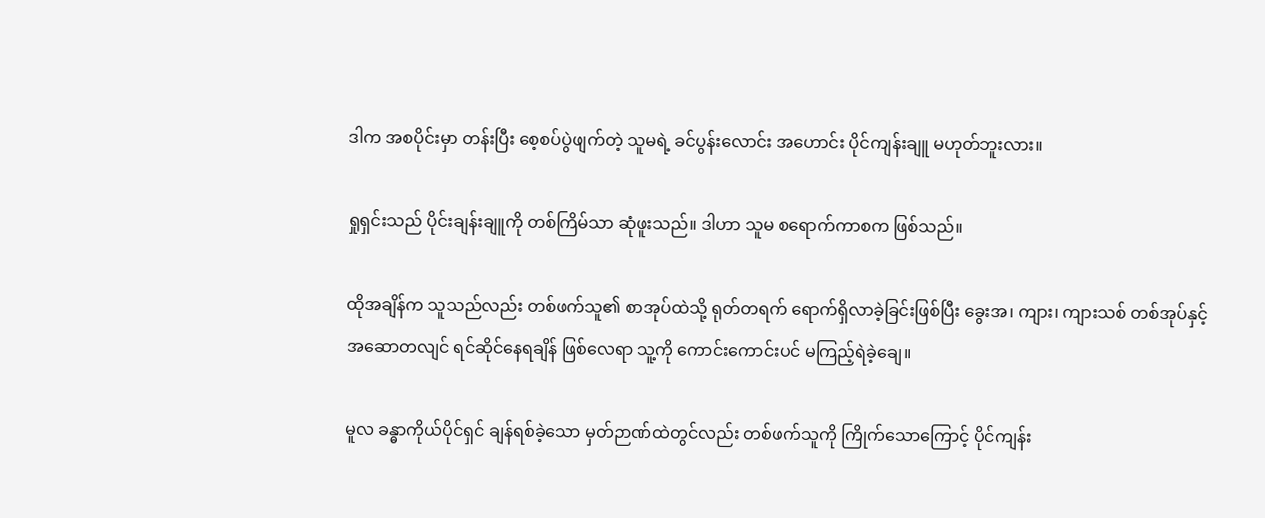ဒါက အစပိုင်းမှာ တန်းပြီး စေ့စပ်ပွဲဖျက်တဲ့ သူမရဲ့ ခင်ပွန်းလောင်း အဟောင်း ပိုင်ကျန်းချူ မဟုတ်ဘူးလား။

ရှုရှင်းသည် ပိုင်းချန်းချူကို တစ်ကြိမ်သာ ဆုံဖူးသည်။ ဒါဟာ သူမ စရောက်ကာစက ဖြစ်သည်။

ထိုအချိန်က သူသည်လည်း တစ်ဖက်သူ၏ စာအုပ်ထဲသို့ ရုတ်တရက် ရောက်ရှိလာခဲ့ခြင်းဖြစ်ပြီး ခွေးအ၊ ကျား၊ ကျားသစ် တစ်အုပ်နှင့် အဆောတလျင် ရင်ဆိုင်နေရချိန် ဖြစ်လေရာ သူ့ကို ကောင်းကောင်းပင် မကြည့်ရဲခဲ့ချေ။

မူလ ခန္ဓာကိုယ်ပိုင်ရှင် ချန်ရစ်ခဲ့သော မှတ်ဉာဏ်ထဲတွင်လည်း တစ်ဖက်သူကို ကြိုက်သောကြောင့် ပိုင်ကျန်း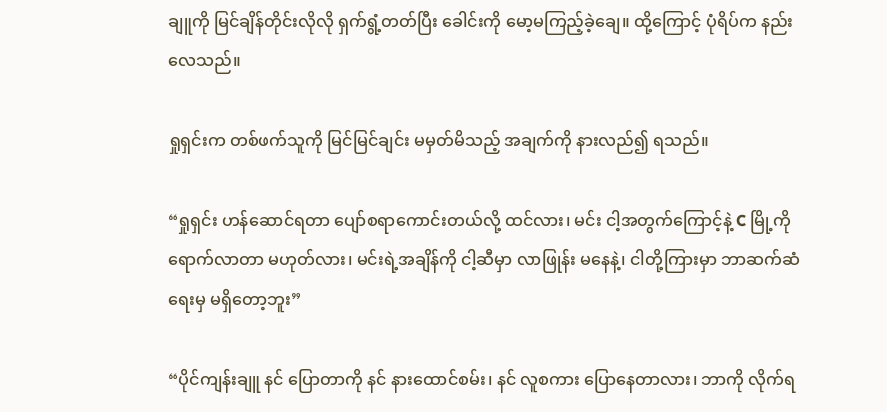ချူကို မြင်ချိန်တိုင်းလိုလို ရှက်ရွံ့တတ်ပြီး ခေါင်းကို မော့မကြည့်ခဲ့ချေ။ ထို့ကြောင့် ပုံရိပ်က နည်းလေသည်။

ရှုရှင်းက တစ်ဖက်သူကို မြင်မြင်ချင်း မမှတ်မိသည့် အချက်ကို နားလည်၍ ရသည်။

“ရှုရှင်း ဟန်ဆောင်ရတာ ပျော်စရာကောင်းတယ်လို့ ထင်လား၊ မင်း ငါ့အတွက်ကြောင့်နဲ့ C မြို့ကို ရောက်လာတာ မဟုတ်လား၊ မင်းရဲ့အချိန်ကို ငါ့ဆီမှာ လာဖြုန်း မနေနဲ့၊ ငါတို့ကြားမှာ ဘာဆက်ဆံရေးမှ မရှိတော့ဘူး”

“ပိုင်ကျန်းချူ နင် ပြောတာကို နင် နားထောင်စမ်း၊ နင် လူစကား ပြောနေတာလား၊ ဘာကို လိုက်ရ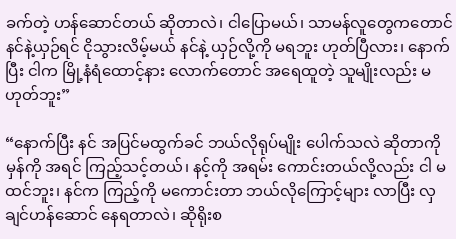ခက်တဲ့ ဟန်ဆောင်တယ် ဆိုတာလဲ၊ ငါပြောမယ်၊ သာမန်လူတွေကတောင် နင်နဲ့ယှဉ်ရင် ငိုသွားလိမ့်မယ် နင်နဲ့ ယှဉ်လို့ကို မရဘူး ဟုတ်ပြီလား၊ နောက်ပြီး ငါက မြို့နံရံထောင့်နား လောက်တောင် အရေထူတဲ့ သူမျိုးလည်း မဟုတ်ဘူး”

“နောက်ပြီး နင် အပြင်မထွက်ခင် ဘယ်လိုရုပ်မျိုး ပေါက်သလဲ ဆိုတာကို မှန်ကို အရင် ကြည့်သင့်တယ်၊ နင့်ကို အရမ်း ကောင်းတယ်လို့လည်း ငါ မထင်ဘူး၊ နင်က ကြည့်ကို မကောင်းတာ ဘယ်လိုကြောင့်များ လာပြီး လှချင်ဟန်ဆောင် နေရတာလဲ၊ ဆိုရိုးစ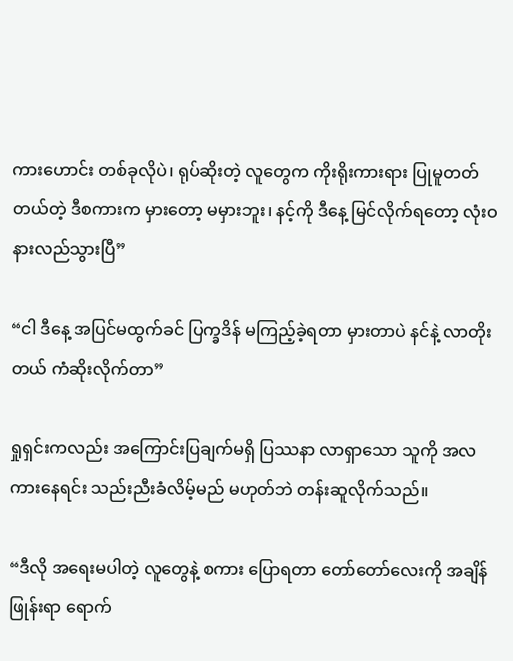ကားဟောင်း တစ်ခုလိုပဲ၊ ရုပ်ဆိုးတဲ့ လူတွေက ကိုးရိုးကားရား ပြုမူတတ်တယ်တဲ့ ဒီစကားက မှားတော့ မမှားဘူး၊ နင့်ကို ဒီနေ့ မြင်လိုက်ရတော့ လုံးဝ နားလည်သွားပြီ”

“ငါ ဒီနေ့ အပြင်မထွက်ခင် ပြက္ခဒိန် မကြည့်ခဲ့ရတာ မှားတာပဲ နင်နဲ့ လာတိုးတယ် ကံဆိုးလိုက်တာ”

ရှုရှင်းကလည်း အကြောင်းပြချက်မရှိ ပြဿနာ လာရှာသော သူကို အလကားနေရင်း သည်းညီးခံလိမ့်မည် မဟုတ်ဘဲ တန်းဆူလိုက်သည်။

“ဒီလို အရေးမပါတဲ့ လူတွေနဲ့ စကား ပြောရတာ တော်တော်လေးကို အချိန်ဖြုန်းရာ ရောက်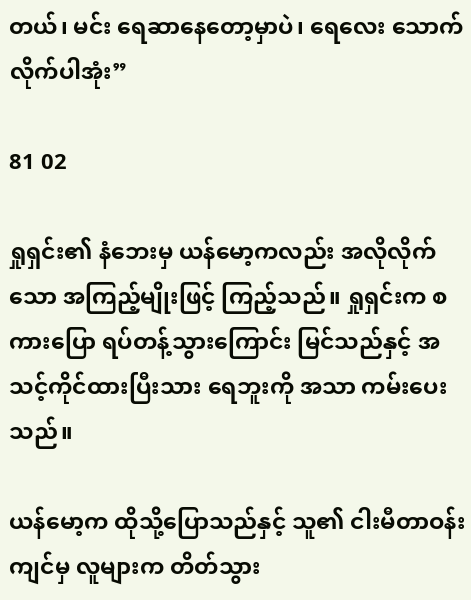တယ်၊ မင်း ရေဆာနေတော့မှာပဲ၊ ရေလေး သောက်လိုက်ပါအုံး”

81 02

ရှုရှင်း၏ နံဘေးမှ ယန်မော့ကလည်း အလိုလိုက်သော အကြည့်မျိုးဖြင့် ကြည့်သည်။ ရှုရှင်းက စကားပြော ရပ်တန့်သွားကြောင်း မြင်သည်နှင့် အသင့်ကိုင်ထားပြီးသား ရေဘူးကို အသာ ကမ်းပေးသည်။

ယန်မော့က ထိုသို့ပြောသည်နှင့် သူ၏ ငါးမီတာဝန်းကျင်မှ လူများက တိတ်သွား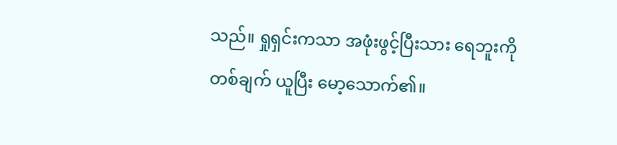သည်။ ရှုရှင်းကသာ အဖုံးဖွင့်ပြီးသား ရေဘူးကို တစ်ချက် ယူပြီး မော့သောက်၏။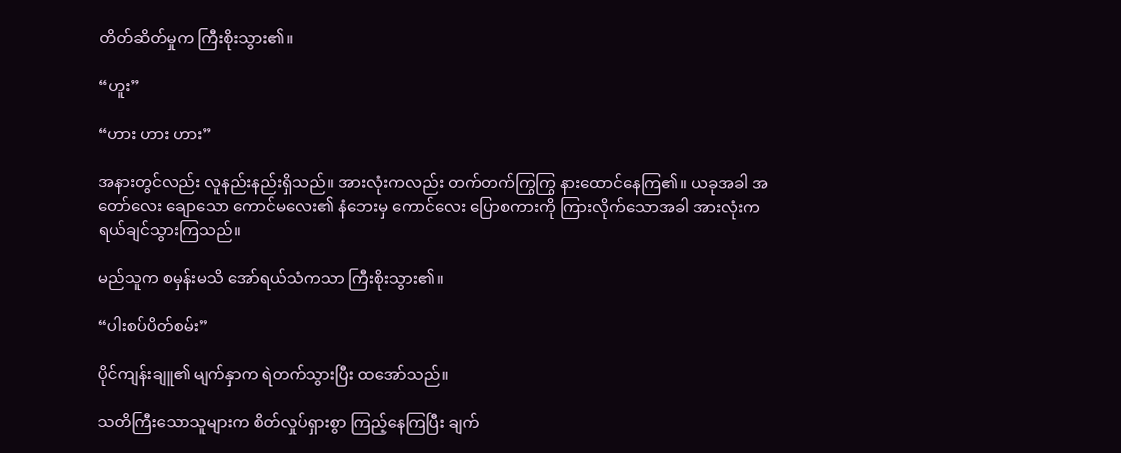တိတ်ဆိတ်မှုက ကြီးစိုးသွား၏။

“ဟူး”

“ဟား ဟား ဟား”

အနားတွင်လည်း လူနည်းနည်းရှိသည်။ အားလုံးကလည်း တက်တက်ကြွကြွ နားထောင်နေကြ၏။ ယခုအခါ အတော်လေး ချောသော ကောင်မလေး၏ နံဘေးမှ ကောင်လေး ပြောစကားကို ကြားလိုက်သောအခါ အားလုံးက ရယ်ချင်သွားကြသည်။

မည်သူက စမှန်းမသိ အော်ရယ်သံကသာ ကြီးစိုးသွား၏။

“ပါးစပ်ပိတ်စမ်း”

ပိုင်ကျန်းချူ၏ မျက်နှာက ရဲတက်သွားပြီး ထအော်သည်။

သတိကြီးသောသူများက စိတ်လှုပ်ရှားစွာ ကြည့်နေကြပြီး ချက်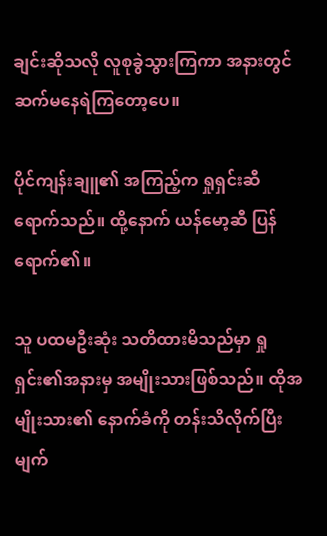ချင်းဆိုသလို လူစုခွဲသွားကြကာ အနားတွင် ဆက်မနေရဲကြတော့ပေ။

ပိုင်ကျန်းချူ၏ အကြည့်က ရှုရှင်းဆီ ရောက်သည်။ ထို့နောက် ယန်မော့ဆီ ပြန်ရောက်၏။

သူ ပထမဦးဆုံး သတိထားမိသည်မှာ ရှုရှင်း၏အနားမှ အမျိုးသားဖြစ်သည်။ ထိုအမျိုးသား၏ နောက်ခံကို တန်းသိလိုက်ပြီး မျက်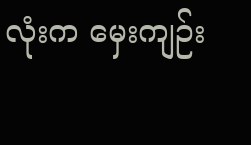လုံးက မှေးကျဉ်း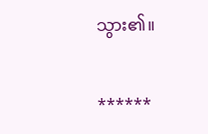သွား၏။

******